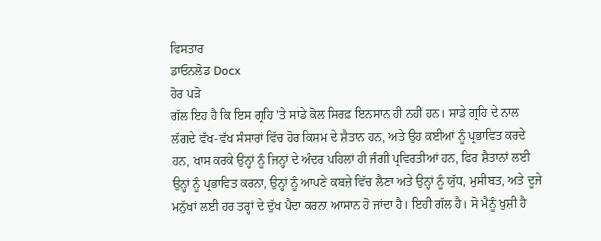ਵਿਸਤਾਰ
ਡਾਓਨਲੋਡ Docx
ਹੋਰ ਪੜੋ
ਗੱਲ ਇਹ ਹੈ ਕਿ ਇਸ ਗ੍ਰਹਿ 'ਤੇ ਸਾਡੇ ਕੋਲ ਸਿਰਫ਼ ਇਨਸਾਨ ਹੀ ਨਹੀਂ ਹਨ। ਸਾਡੇ ਗ੍ਰਹਿ ਦੇ ਨਾਲ ਲੱਗਦੇ ਵੱਖ-ਵੱਖ ਸੰਸਾਰਾਂ ਵਿੱਚ ਹੋਰ ਕਿਸਮ ਦੇ ਸ਼ੈਤਾਨ ਹਨ, ਅਤੇ ਉਹ ਕਈਆਂ ਨੂੰ ਪ੍ਰਭਾਵਿਤ ਕਰਦੇ ਹਨ, ਖਾਸ ਕਰਕੇ ਉਨ੍ਹਾਂ ਨੂੰ ਜਿਨ੍ਹਾਂ ਦੇ ਅੰਦਰ ਪਹਿਲਾਂ ਹੀ ਜੰਗੀ ਪ੍ਰਵਿਰਤੀਆਂ ਹਨ, ਫਿਰ ਸ਼ੈਤਾਨਾਂ ਲਈ ਉਨ੍ਹਾਂ ਨੂੰ ਪ੍ਰਭਾਵਿਤ ਕਰਨਾ, ਉਨ੍ਹਾਂ ਨੂੰ ਆਪਣੇ ਕਬਜ਼ੇ ਵਿੱਚ ਲੈਣਾ ਅਤੇ ਉਨ੍ਹਾਂ ਨੂੰ ਯੁੱਧ, ਮੁਸੀਬਤ, ਅਤੇ ਦੂਜੇ ਮਨੁੱਖਾਂ ਲਈ ਹਰ ਤਰ੍ਹਾਂ ਦੇ ਦੁੱਖ ਪੈਦਾ ਕਰਨਾ ਆਸਾਨ ਹੋ ਜਾਂਦਾ ਹੈ। ਇਹੀ ਗੱਲ ਹੈ। ਸੋ ਮੈਨੂੰ ਖੁਸ਼ੀ ਹੈ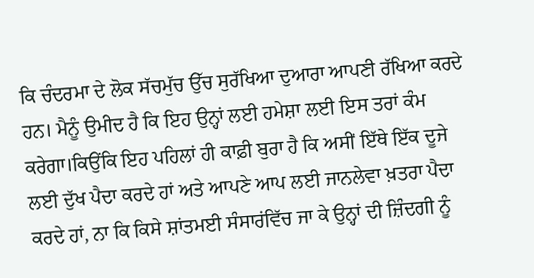ਕਿ ਚੰਦਰਮਾ ਦੇ ਲੋਕ ਸੱਚਮੁੱਚ ਉੱਚ ਸੁਰੱਖਿਆ ਦੁਆਰਾ ਆਪਣੀ ਰੱਖਿਆ ਕਰਦੇ ਹਨ। ਮੈਨੂੰ ਉਮੀਦ ਹੈ ਕਿ ਇਹ ਉਨ੍ਹਾਂ ਲਈ ਹਮੇਸ਼ਾ ਲਈ ਇਸ ਤਰਾਂ ਕੰਮ ਕਰੇਗਾ।ਕਿਉਂਕਿ ਇਹ ਪਹਿਲਾਂ ਹੀ ਕਾਫ਼ੀ ਬੁਰਾ ਹੈ ਕਿ ਅਸੀਂ ਇੱਥੇ ਇੱਕ ਦੂਜੇ ਲਈ ਦੁੱਖ ਪੈਦਾ ਕਰਦੇ ਹਾਂ ਅਤੇ ਆਪਣੇ ਆਪ ਲਈ ਜਾਨਲੇਵਾ ਖ਼ਤਰਾ ਪੈਦਾ ਕਰਦੇ ਹਾਂ, ਨਾ ਕਿ ਕਿਸੇ ਸ਼ਾਂਤਮਈ ਸੰਸਾਰਂਵਿੱਚ ਜਾ ਕੇ ਉਨ੍ਹਾਂ ਦੀ ਜ਼ਿੰਦਗੀ ਨੂੰ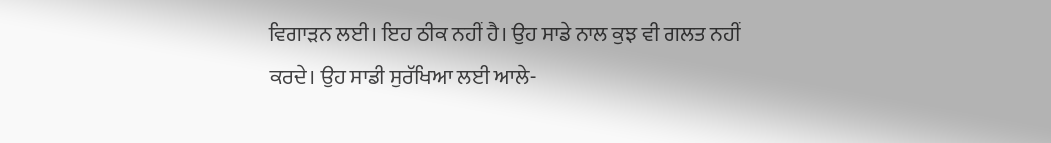ਵਿਗਾੜਨ ਲਈ। ਇਹ ਠੀਕ ਨਹੀਂ ਹੈ। ਉਹ ਸਾਡੇ ਨਾਲ ਕੁਝ ਵੀ ਗਲਤ ਨਹੀਂ ਕਰਦੇ। ਉਹ ਸਾਡੀ ਸੁਰੱਖਿਆ ਲਈ ਆਲੇ-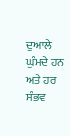ਦੁਆਲੇ ਘੁੰਮਦੇ ਹਨ ਅਤੇ ਹਰ ਸੰਭਵ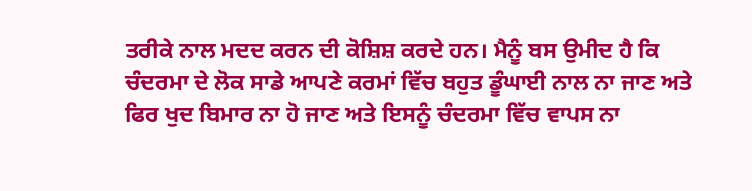ਤਰੀਕੇ ਨਾਲ ਮਦਦ ਕਰਨ ਦੀ ਕੋਸ਼ਿਸ਼ ਕਰਦੇ ਹਨ। ਮੈਨੂੰ ਬਸ ਉਮੀਦ ਹੈ ਕਿ ਚੰਦਰਮਾ ਦੇ ਲੋਕ ਸਾਡੇ ਆਪਣੇ ਕਰਮਾਂ ਵਿੱਚ ਬਹੁਤ ਡੂੰਘਾਈ ਨਾਲ ਨਾ ਜਾਣ ਅਤੇ ਫਿਰ ਖੁਦ ਬਿਮਾਰ ਨਾ ਹੋ ਜਾਣ ਅਤੇ ਇਸਨੂੰ ਚੰਦਰਮਾ ਵਿੱਚ ਵਾਪਸ ਨਾ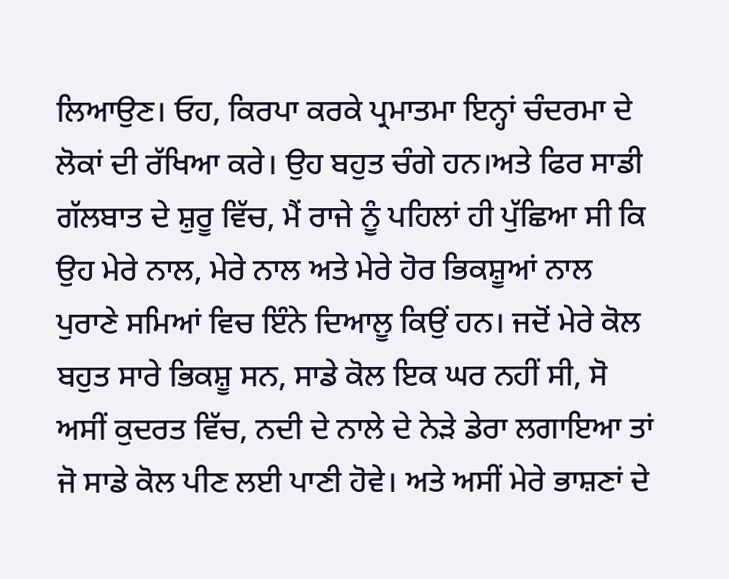ਲਿਆਉਣ। ਓਹ, ਕਿਰਪਾ ਕਰਕੇ ਪ੍ਰਮਾਤਮਾ ਇਨ੍ਹਾਂ ਚੰਦਰਮਾ ਦੇ ਲੋਕਾਂ ਦੀ ਰੱਖਿਆ ਕਰੇ। ਉਹ ਬਹੁਤ ਚੰਗੇ ਹਨ।ਅਤੇ ਫਿਰ ਸਾਡੀ ਗੱਲਬਾਤ ਦੇ ਸ਼ੁਰੂ ਵਿੱਚ, ਮੈਂ ਰਾਜੇ ਨੂੰ ਪਹਿਲਾਂ ਹੀ ਪੁੱਛਿਆ ਸੀ ਕਿ ਉਹ ਮੇਰੇ ਨਾਲ, ਮੇਰੇ ਨਾਲ ਅਤੇ ਮੇਰੇ ਹੋਰ ਭਿਕਸ਼ੂਆਂ ਨਾਲ ਪੁਰਾਣੇ ਸਮਿਆਂ ਵਿਚ ਇੰਨੇ ਦਿਆਲੂ ਕਿਉਂ ਹਨ। ਜਦੋਂ ਮੇਰੇ ਕੋਲ ਬਹੁਤ ਸਾਰੇ ਭਿਕਸ਼ੂ ਸਨ, ਸਾਡੇ ਕੋਲ ਇਕ ਘਰ ਨਹੀਂ ਸੀ, ਸੋ ਅਸੀਂ ਕੁਦਰਤ ਵਿੱਚ, ਨਦੀ ਦੇ ਨਾਲੇ ਦੇ ਨੇੜੇ ਡੇਰਾ ਲਗਾਇਆ ਤਾਂ ਜੋ ਸਾਡੇ ਕੋਲ ਪੀਣ ਲਈ ਪਾਣੀ ਹੋਵੇ। ਅਤੇ ਅਸੀਂ ਮੇਰੇ ਭਾਸ਼ਣਾਂ ਦੇ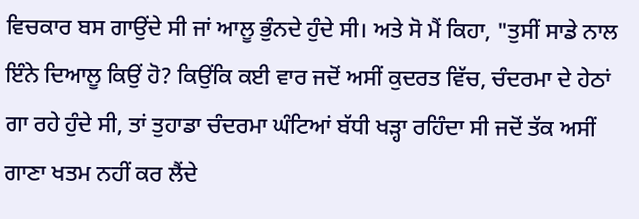ਵਿਚਕਾਰ ਬਸ ਗਾਉਂਦੇ ਸੀ ਜਾਂ ਆਲੂ ਭੁੰਨਦੇ ਹੁੰਦੇ ਸੀ। ਅਤੇ ਸੋ ਮੈਂ ਕਿਹਾ, "ਤੁਸੀਂ ਸਾਡੇ ਨਾਲ ਇੰਨੇ ਦਿਆਲੂ ਕਿਉਂ ਹੋ? ਕਿਉਂਕਿ ਕਈ ਵਾਰ ਜਦੋਂ ਅਸੀਂ ਕੁਦਰਤ ਵਿੱਚ, ਚੰਦਰਮਾ ਦੇ ਹੇਠਾਂ ਗਾ ਰਹੇ ਹੁੰਦੇ ਸੀ, ਤਾਂ ਤੁਹਾਡਾ ਚੰਦਰਮਾ ਘੰਟਿਆਂ ਬੱਧੀ ਖੜ੍ਹਾ ਰਹਿੰਦਾ ਸੀ ਜਦੋਂ ਤੱਕ ਅਸੀਂ ਗਾਣਾ ਖਤਮ ਨਹੀਂ ਕਰ ਲੈਂਦੇ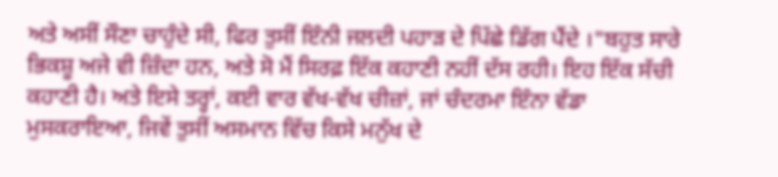ਅਤੇ ਅਸੀਂ ਸੌਣਾ ਚਾਹੁੰਦੇ ਸੀ, ਫਿਰ ਤੁਸੀਂ ਇੰਨੀ ਜਲਦੀ ਪਹਾੜ ਦੇ ਪਿੱਛੇ ਡਿੱਗ ਪੈਂਦੇ ।"ਬਹੁਤ ਸਾਰੇ ਭਿਕਸ਼ੂ ਅਜੇ ਵੀ ਜ਼ਿੰਦਾ ਹਨ, ਅਤੇ ਸੋ ਮੈਂ ਸਿਰਫ਼ ਇੱਕ ਕਹਾਣੀ ਨਹੀਂ ਦੱਸ ਰਹੀ। ਇਹ ਇੱਕ ਸੱਚੀ ਕਹਾਣੀ ਹੈ। ਅਤੇ ਇਸੇ ਤਰ੍ਹਾਂ, ਕਈ ਵਾਰ ਵੱਖ-ਵੱਖ ਚੀਜ਼ਾਂ, ਜਾਂ ਚੰਦਰਮਾ ਇੰਨਾ ਵੱਡਾ ਮੁਸਕਰਾਇਆ, ਜਿਵੇਂ ਤੁਸੀਂ ਅਸਮਾਨ ਵਿੱਚ ਕਿਸੇ ਮਨੁੱਖ ਦੇ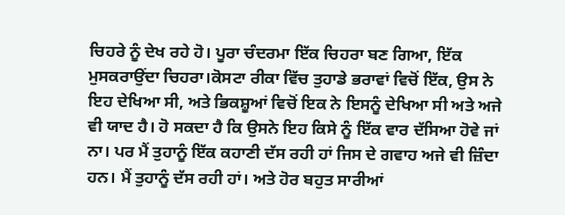ਚਿਹਰੇ ਨੂੰ ਦੇਖ ਰਹੇ ਹੋ। ਪੂਰਾ ਚੰਦਰਮਾ ਇੱਕ ਚਿਹਰਾ ਬਣ ਗਿਆ, ਇੱਕ ਮੁਸਕਰਾਉਂਦਾ ਚਿਹਰਾ।ਕੋਸਟਾ ਰੀਕਾ ਵਿੱਚ ਤੁਹਾਡੇ ਭਰਾਵਾਂ ਵਿਚੋਂ ਇੱਕ, ਉਸ ਨੇ ਇਹ ਦੇਖਿਆ ਸੀ, ਅਤੇ ਭਿਕਸ਼ੂਆਂ ਵਿਚੋਂ ਇਕ ਨੇ ਇਸਨੂੰ ਦੇਖਿਆ ਸੀ ਅਤੇ ਅਜੇ ਵੀ ਯਾਦ ਹੈ। ਹੋ ਸਕਦਾ ਹੈ ਕਿ ਉਸਨੇ ਇਹ ਕਿਸੇ ਨੂੰ ਇੱਕ ਵਾਰ ਦੱਸਿਆ ਹੋਵੇ ਜਾਂ ਨਾ। ਪਰ ਮੈਂ ਤੁਹਾਨੂੰ ਇੱਕ ਕਹਾਣੀ ਦੱਸ ਰਹੀ ਹਾਂ ਜਿਸ ਦੇ ਗਵਾਹ ਅਜੇ ਵੀ ਜ਼ਿੰਦਾ ਹਨ। ਮੈਂ ਤੁਹਾਨੂੰ ਦੱਸ ਰਹੀ ਹਾਂ। ਅਤੇ ਹੋਰ ਬਹੁਤ ਸਾਰੀਆਂ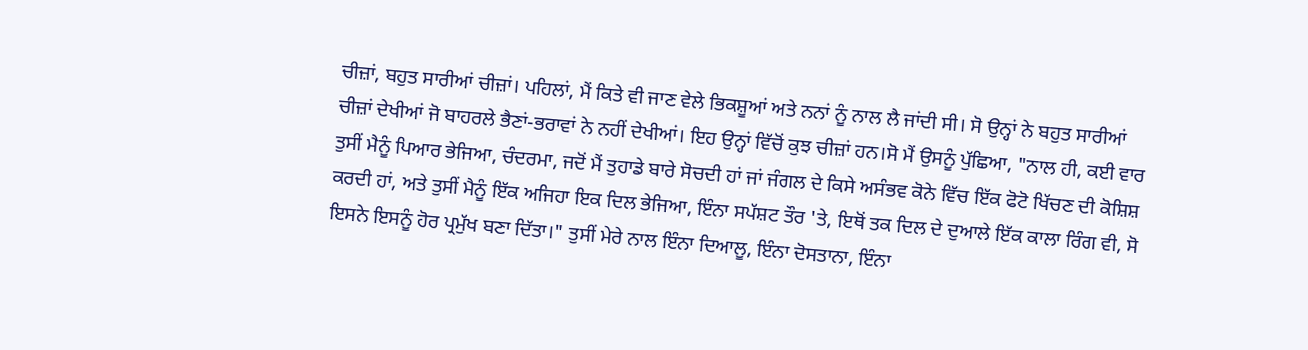ਚੀਜ਼ਾਂ, ਬਹੁਤ ਸਾਰੀਆਂ ਚੀਜ਼ਾਂ। ਪਹਿਲਾਂ, ਮੈਂ ਕਿਤੇ ਵੀ ਜਾਣ ਵੇਲੇ ਭਿਕਸ਼ੂਆਂ ਅਤੇ ਨਨਾਂ ਨੂੰ ਨਾਲ ਲੈ ਜਾਂਦੀ ਸੀ। ਸੋ ਉਨ੍ਹਾਂ ਨੇ ਬਹੁਤ ਸਾਰੀਆਂ ਚੀਜ਼ਾਂ ਦੇਖੀਆਂ ਜੋ ਬਾਹਰਲੇ ਭੈਣਾਂ-ਭਰਾਵਾਂ ਨੇ ਨਹੀਂ ਦੇਖੀਆਂ। ਇਹ ਉਨ੍ਹਾਂ ਵਿੱਚੋਂ ਕੁਝ ਚੀਜ਼ਾਂ ਹਨ।ਸੋ ਮੈਂ ਉਸਨੂੰ ਪੁੱਛਿਆ, "ਨਾਲ ਹੀ, ਕਈ ਵਾਰ ਤੁਸੀਂ ਮੈਨੂੰ ਪਿਆਰ ਭੇਜਿਆ, ਚੰਦਰਮਾ, ਜਦੋਂ ਮੈਂ ਤੁਹਾਡੇ ਬਾਰੇ ਸੋਚਦੀ ਹਾਂ ਜਾਂ ਜੰਗਲ ਦੇ ਕਿਸੇ ਅਸੰਭਵ ਕੋਨੇ ਵਿੱਚ ਇੱਕ ਫੋਟੋ ਖਿੱਚਣ ਦੀ ਕੋਸ਼ਿਸ਼ ਕਰਦੀ ਹਾਂ, ਅਤੇ ਤੁਸੀਂ ਮੈਨੂੰ ਇੱਕ ਅਜਿਹਾ ਇਕ ਦਿਲ ਭੇਜਿਆ, ਇੰਨਾ ਸਪੱਸ਼ਟ ਤੌਰ 'ਤੇ, ਇਥੋਂ ਤਕ ਦਿਲ ਦੇ ਦੁਆਲੇ ਇੱਕ ਕਾਲਾ ਰਿੰਗ ਵੀ, ਸੋ ਇਸਨੇ ਇਸਨੂੰ ਹੋਰ ਪ੍ਰਮੁੱਖ ਬਣਾ ਦਿੱਤਾ।" ਤੁਸੀਂ ਮੇਰੇ ਨਾਲ ਇੰਨਾ ਦਿਆਲੂ, ਇੰਨਾ ਦੋਸਤਾਨਾ, ਇੰਨਾ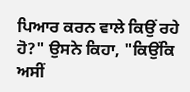ਪਿਆਰ ਕਰਨ ਵਾਲੇ ਕਿਉਂ ਰਹੇ ਹੋ?" ਉਸਨੇ ਕਿਹਾ, "ਕਿਉਂਕਿ ਅਸੀਂ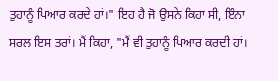ਤੁਹਾਨੂੰ ਪਿਆਰ ਕਰਦੇ ਹਾਂ।" ਇਹ ਹੈ ਜੋ ਉਸਨੇ ਕਿਹਾ ਸੀ, ਇੰਨਾ ਸਰਲ ਇਸ ਤਰਾਂ। ਮੈਂ ਕਿਹਾ, "ਮੈਂ ਵੀ ਤੁਹਾਨੂੰ ਪਿਆਰ ਕਰਦੀ ਹਾਂ।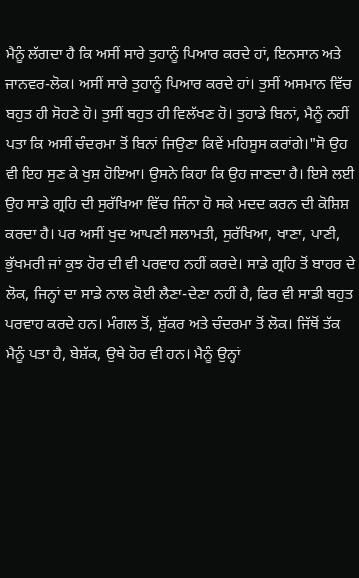ਮੈਨੂੰ ਲੱਗਦਾ ਹੈ ਕਿ ਅਸੀਂ ਸਾਰੇ ਤੁਹਾਨੂੰ ਪਿਆਰ ਕਰਦੇ ਹਾਂ, ਇਨਸਾਨ ਅਤੇ ਜਾਨਵਰ-ਲੋਕ। ਅਸੀਂ ਸਾਰੇ ਤੁਹਾਨੂੰ ਪਿਆਰ ਕਰਦੇ ਹਾਂ। ਤੁਸੀਂ ਅਸਮਾਨ ਵਿੱਚ ਬਹੁਤ ਹੀ ਸੋਹਣੇ ਹੋ। ਤੁਸੀਂ ਬਹੁਤ ਹੀ ਵਿਲੱਖਣ ਹੋ। ਤੁਹਾਡੇ ਬਿਨਾਂ, ਮੈਨੂੰ ਨਹੀਂ ਪਤਾ ਕਿ ਅਸੀਂ ਚੰਦਰਮਾ ਤੋਂ ਬਿਨਾਂ ਜਿਉਣਾ ਕਿਵੇਂ ਮਹਿਸੂਸ ਕਰਾਂਗੇ।"ਸੋ ਉਹ ਵੀ ਇਹ ਸੁਣ ਕੇ ਖੁਸ਼ ਹੋਇਆ। ਉਸਨੇ ਕਿਹਾ ਕਿ ਉਹ ਜਾਣਦਾ ਹੈ। ਇਸੇ ਲਈ ਉਹ ਸਾਡੇ ਗ੍ਰਹਿ ਦੀ ਸੁਰੱਖਿਆ ਵਿੱਚ ਜਿੰਨਾ ਹੋ ਸਕੇ ਮਦਦ ਕਰਨ ਦੀ ਕੋਸ਼ਿਸ਼ ਕਰਦਾ ਹੈ। ਪਰ ਅਸੀਂ ਖੁਦ ਆਪਣੀ ਸਲਾਮਤੀ, ਸੁਰੱਖਿਆ, ਖਾਣਾ, ਪਾਣੀ, ਭੁੱਖਮਰੀ ਜਾਂ ਕੁਝ ਹੋਰ ਦੀ ਵੀ ਪਰਵਾਹ ਨਹੀਂ ਕਰਦੇ। ਸਾਡੇ ਗ੍ਰਹਿ ਤੋਂ ਬਾਹਰ ਦੇ ਲੋਕ, ਜਿਨ੍ਹਾਂ ਦਾ ਸਾਡੇ ਨਾਲ ਕੋਈ ਲੈਣਾ-ਦੇਣਾ ਨਹੀਂ ਹੈ, ਫਿਰ ਵੀ ਸਾਡੀ ਬਹੁਤ ਪਰਵਾਹ ਕਰਦੇ ਹਨ। ਮੰਗਲ ਤੋਂ, ਸ਼ੁੱਕਰ ਅਤੇ ਚੰਦਰਮਾ ਤੋਂ ਲੋਕ। ਜਿੱਥੋਂ ਤੱਕ ਮੈਨੂੰ ਪਤਾ ਹੈ, ਬੇਸ਼ੱਕ, ਉਥੇ ਹੋਰ ਵੀ ਹਨ। ਮੈਨੂੰ ਉਨ੍ਹਾਂ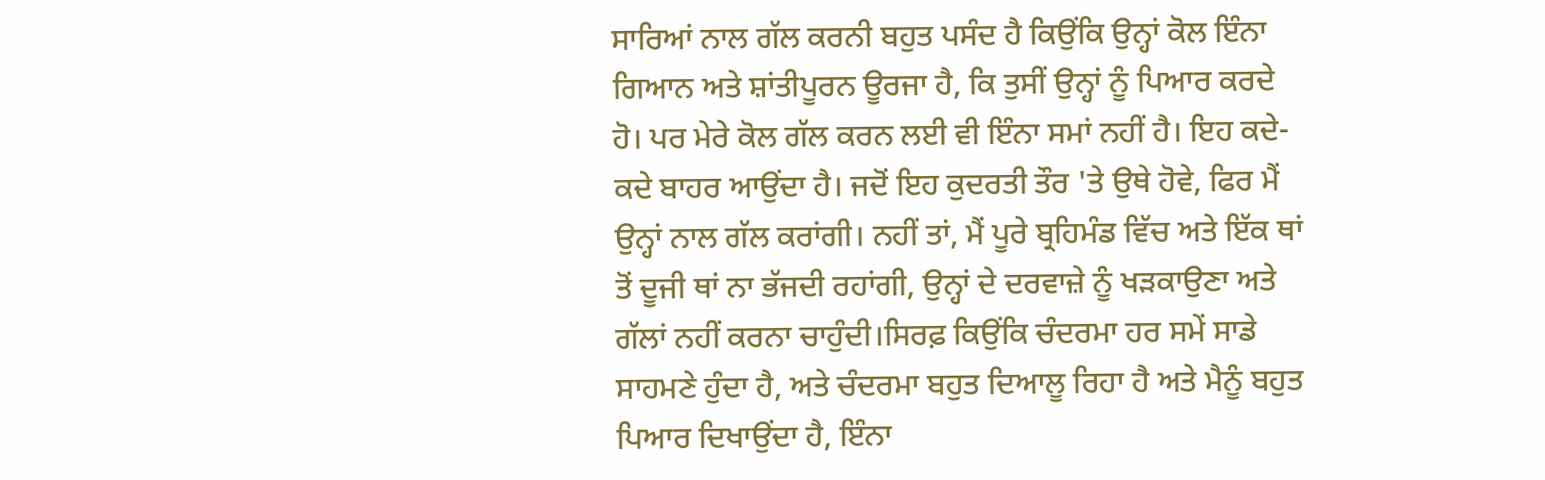ਸਾਰਿਆਂ ਨਾਲ ਗੱਲ ਕਰਨੀ ਬਹੁਤ ਪਸੰਦ ਹੈ ਕਿਉਂਕਿ ਉਨ੍ਹਾਂ ਕੋਲ ਇੰਨਾ ਗਿਆਨ ਅਤੇ ਸ਼ਾਂਤੀਪੂਰਨ ਊਰਜਾ ਹੈ, ਕਿ ਤੁਸੀਂ ਉਨ੍ਹਾਂ ਨੂੰ ਪਿਆਰ ਕਰਦੇ ਹੋ। ਪਰ ਮੇਰੇ ਕੋਲ ਗੱਲ ਕਰਨ ਲਈ ਵੀ ਇੰਨਾ ਸਮਾਂ ਨਹੀਂ ਹੈ। ਇਹ ਕਦੇ-ਕਦੇ ਬਾਹਰ ਆਉਂਦਾ ਹੈ। ਜਦੋਂ ਇਹ ਕੁਦਰਤੀ ਤੌਰ 'ਤੇ ਉਥੇ ਹੋਵੇ, ਫਿਰ ਮੈਂ ਉਨ੍ਹਾਂ ਨਾਲ ਗੱਲ ਕਰਾਂਗੀ। ਨਹੀਂ ਤਾਂ, ਮੈਂ ਪੂਰੇ ਬ੍ਰਹਿਮੰਡ ਵਿੱਚ ਅਤੇ ਇੱਕ ਥਾਂ ਤੋਂ ਦੂਜੀ ਥਾਂ ਨਾ ਭੱਜਦੀ ਰਹਾਂਗੀ, ਉਨ੍ਹਾਂ ਦੇ ਦਰਵਾਜ਼ੇ ਨੂੰ ਖੜਕਾਉਣਾ ਅਤੇ ਗੱਲਾਂ ਨਹੀਂ ਕਰਨਾ ਚਾਹੁੰਦੀ।ਸਿਰਫ਼ ਕਿਉਂਕਿ ਚੰਦਰਮਾ ਹਰ ਸਮੇਂ ਸਾਡੇ ਸਾਹਮਣੇ ਹੁੰਦਾ ਹੈ, ਅਤੇ ਚੰਦਰਮਾ ਬਹੁਤ ਦਿਆਲੂ ਰਿਹਾ ਹੈ ਅਤੇ ਮੈਨੂੰ ਬਹੁਤ ਪਿਆਰ ਦਿਖਾਉਂਦਾ ਹੈ, ਇੰਨਾ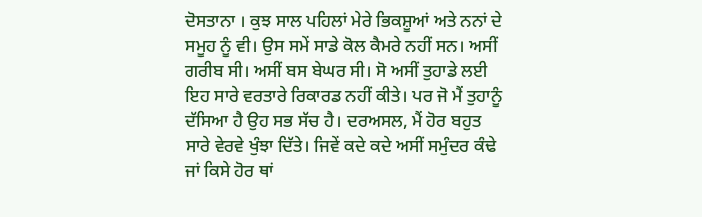ਦੋਸਤਾਨਾ । ਕੁਝ ਸਾਲ ਪਹਿਲਾਂ ਮੇਰੇ ਭਿਕਸ਼ੂਆਂ ਅਤੇ ਨਨਾਂ ਦੇ ਸਮੂਹ ਨੂੰ ਵੀ। ਉਸ ਸਮੇਂ ਸਾਡੇ ਕੋਲ ਕੈਮਰੇ ਨਹੀਂ ਸਨ। ਅਸੀਂ ਗਰੀਬ ਸੀ। ਅਸੀਂ ਬਸ ਬੇਘਰ ਸੀ। ਸੋ ਅਸੀਂ ਤੁਹਾਡੇ ਲਈ ਇਹ ਸਾਰੇ ਵਰਤਾਰੇ ਰਿਕਾਰਡ ਨਹੀਂ ਕੀਤੇ। ਪਰ ਜੋ ਮੈਂ ਤੁਹਾਨੂੰ ਦੱਸਿਆ ਹੈ ਉਹ ਸਭ ਸੱਚ ਹੈ। ਦਰਅਸਲ, ਮੈਂ ਹੋਰ ਬਹੁਤ ਸਾਰੇ ਵੇਰਵੇ ਖੁੰਝਾ ਦਿੱਤੇ। ਜਿਵੇਂ ਕਦੇ ਕਦੇ ਅਸੀਂ ਸਮੁੰਦਰ ਕੰਢੇ ਜਾਂ ਕਿਸੇ ਹੋਰ ਥਾਂ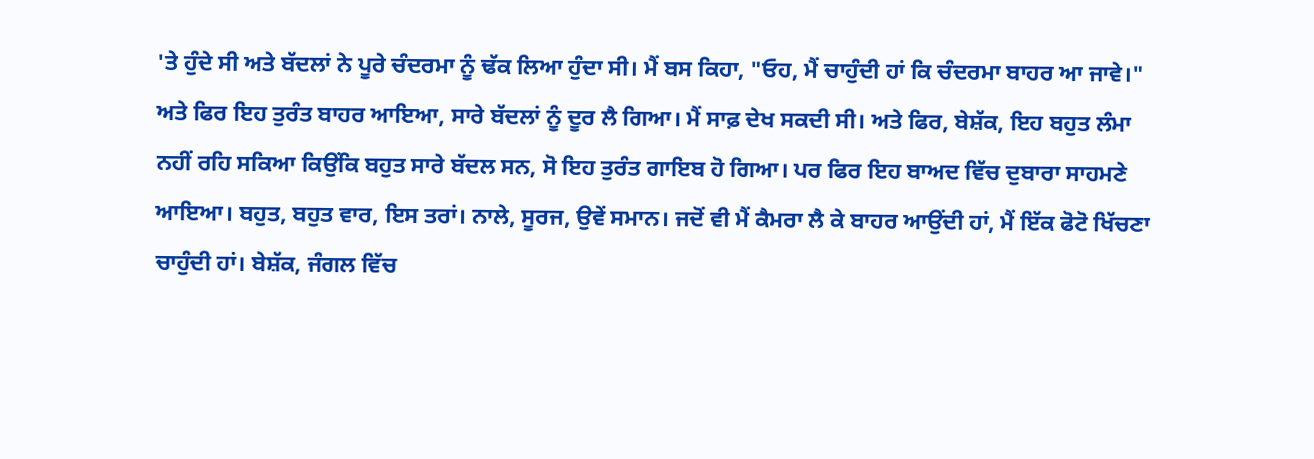'ਤੇ ਹੁੰਦੇ ਸੀ ਅਤੇ ਬੱਦਲਾਂ ਨੇ ਪੂਰੇ ਚੰਦਰਮਾ ਨੂੰ ਢੱਕ ਲਿਆ ਹੁੰਦਾ ਸੀ। ਮੈਂ ਬਸ ਕਿਹਾ, "ਓਹ, ਮੈਂ ਚਾਹੁੰਦੀ ਹਾਂ ਕਿ ਚੰਦਰਮਾ ਬਾਹਰ ਆ ਜਾਵੇ।" ਅਤੇ ਫਿਰ ਇਹ ਤੁਰੰਤ ਬਾਹਰ ਆਇਆ, ਸਾਰੇ ਬੱਦਲਾਂ ਨੂੰ ਦੂਰ ਲੈ ਗਿਆ। ਮੈਂ ਸਾਫ਼ ਦੇਖ ਸਕਦੀ ਸੀ। ਅਤੇ ਫਿਰ, ਬੇਸ਼ੱਕ, ਇਹ ਬਹੁਤ ਲੰਮਾ ਨਹੀਂ ਰਹਿ ਸਕਿਆ ਕਿਉਂਕਿ ਬਹੁਤ ਸਾਰੇ ਬੱਦਲ ਸਨ, ਸੋ ਇਹ ਤੁਰੰਤ ਗਾਇਬ ਹੋ ਗਿਆ। ਪਰ ਫਿਰ ਇਹ ਬਾਅਦ ਵਿੱਚ ਦੁਬਾਰਾ ਸਾਹਮਣੇ ਆਇਆ। ਬਹੁਤ, ਬਹੁਤ ਵਾਰ, ਇਸ ਤਰਾਂ। ਨਾਲੇ, ਸੂਰਜ, ਉਵੇਂ ਸਮਾਨ। ਜਦੋਂ ਵੀ ਮੈਂ ਕੈਮਰਾ ਲੈ ਕੇ ਬਾਹਰ ਆਉਂਦੀ ਹਾਂ, ਮੈਂ ਇੱਕ ਫੋਟੋ ਖਿੱਚਣਾ ਚਾਹੁੰਦੀ ਹਾਂ। ਬੇਸ਼ੱਕ, ਜੰਗਲ ਵਿੱਚ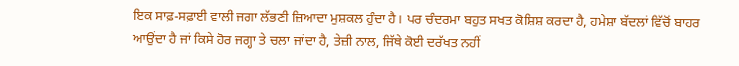ਇਕ ਸਾਫ਼-ਸਫ਼ਾਈ ਵਾਲੀ ਜਗਾ ਲੱਭਣੀ ਜ਼ਿਆਦਾ ਮੁਸ਼ਕਲ ਹੁੰਦਾ ਹੈ। ਪਰ ਚੰਦਰਮਾ ਬਹੁਤ ਸਖਤ ਕੋਸ਼ਿਸ਼ ਕਰਦਾ ਹੈ, ਹਮੇਸ਼ਾ ਬੱਦਲਾਂ ਵਿੱਚੋਂ ਬਾਹਰ ਆਉਂਦਾ ਹੈ ਜਾਂ ਕਿਸੇ ਹੋਰ ਜਗ੍ਹਾ ਤੇ ਚਲਾ ਜਾਂਦਾ ਹੈ, ਤੇਜ਼ੀ ਨਾਲ, ਜਿੱਥੇ ਕੋਈ ਦਰੱਖਤ ਨਹੀਂ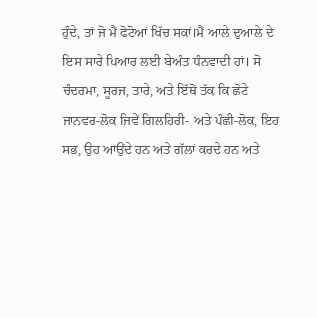ਹੁੰਦੇ, ਤਾਂ ਜੋ ਮੈਂ ਫੋਟੋਆਂ ਖਿੱਚ ਸਕਾਂ।ਮੈਂ ਆਲੇ ਦੁਆਲੇ ਦੇ ਇਸ ਸਾਰੇ ਪਿਆਰ ਲਈ ਬੇਅੰਤ ਧੰਨਵਾਦੀ ਹਾਂ। ਸੋ ਚੰਦਰਮਾ, ਸੂਰਜ, ਤਾਰੇ, ਅਤੇ ਇੱਥੋਂ ਤੱਕ ਕਿ ਛੋਟੇ ਜਾਨਵਰ-ਲੋਕ ਜਿਵੇਂ ਗਿਲਹਿਰੀ- ਅਤੇ ਪੰਛੀ-ਲੋਕ, ਇਹ ਸਭ, ਉਹ ਆਉਂਦੇ ਹਨ ਅਤੇ ਗੱਲਾਂ ਕਰਦੇ ਹਨ ਅਤੇ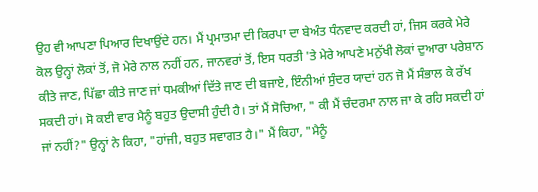ਉਹ ਵੀ ਆਪਣਾ ਪਿਆਰ ਦਿਖਾਉਂਦੇ ਹਨ। ਮੈਂ ਪ੍ਰਮਾਤਮਾ ਦੀ ਕਿਰਪਾ ਦਾ ਬੇਅੰਤ ਧੰਨਵਾਦ ਕਰਦੀ ਹਾਂ, ਜਿਸ ਕਰਕੇ ਮੇਰੇ ਕੋਲ ਉਨ੍ਹਾਂ ਲੋਕਾਂ ਤੋਂ, ਜੋ ਮੇਰੇ ਨਾਲ ਨਹੀਂ ਹਨ, ਜਾਨਵਰਾਂ ਤੋਂ, ਇਸ ਧਰਤੀ 'ਤੇ ਮੇਰੇ ਆਪਣੇ ਮਨੁੱਖੀ ਲੋਕਾਂ ਦੁਆਰਾ ਪਰੇਸ਼ਾਨ ਕੀਤੇ ਜਾਣ, ਪਿੱਛਾ ਕੀਤੇ ਜਾਣ ਜਾਂ ਧਮਕੀਆਂ ਦਿੱਤੇ ਜਾਣ ਦੀ ਬਜਾਏ, ਇੰਨੀਆਂ ਸੁੰਦਰ ਯਾਦਾਂ ਹਨ ਜੋ ਮੈਂ ਸੰਭਾਲ ਕੇ ਰੱਖ ਸਕਦੀ ਹਾਂ। ਸੋ ਕਈ ਵਾਰ ਮੈਨੂੰ ਬਹੁਤ ਉਦਾਸੀ ਹੁੰਦੀ ਹੈ। ਤਾਂ ਮੈਂ ਸੋਚਿਆ, " ਕੀ ਮੈਂ ਚੰਦਰਮਾ ਨਾਲ ਜਾ ਕੇ ਰਹਿ ਸਕਦੀ ਹਾਂ ਜਾਂ ਨਹੀਂ?" ਉਨ੍ਹਾਂ ਨੇ ਕਿਹਾ, "ਹਾਂਜੀ, ਬਹੁਤ ਸਵਾਗਤ ਹੈ।" ਮੈਂ ਕਿਹਾ, "ਮੈਨੂੰ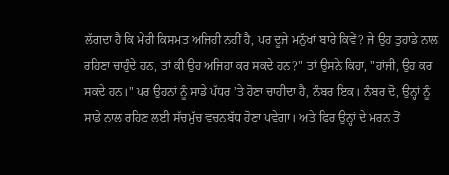ਲੱਗਦਾ ਹੈ ਕਿ ਮੇਰੀ ਕਿਸਮਤ ਅਜਿਹੀ ਨਹੀਂ ਹੈ, ਪਰ ਦੂਜੇ ਮਨੁੱਖਾਂ ਬਾਰੇ ਕਿਵੇਂ? ਜੇ ਉਹ ਤੁਹਾਡੇ ਨਾਲ ਰਹਿਣਾ ਚਾਹੁੰਦੇ ਹਨ, ਤਾਂ ਕੀ ਉਹ ਅਜਿਹਾ ਕਰ ਸਕਦੇ ਹਨ?" ਤਾਂ ਉਸਨੇ ਕਿਹਾ, "ਹਾਂਜੀ, ਉਹ ਕਰ ਸਕਦੇ ਹਨ।" ਪਰ ਉਹਨਾਂ ਨੂੰ ਸਾਡੇ ਪੱਧਰ 'ਤੇ ਹੋਣਾ ਚਾਹੀਦਾ ਹੈ, ਨੰਬਰ ਇਕ। ਨੰਬਰ ਦੋ, ਉਨ੍ਹਾਂ ਨੂੰ ਸਾਡੇ ਨਾਲ ਰਹਿਣ ਲਈ ਸੱਚਮੁੱਚ ਵਚਨਬੱਧ ਹੋਣਾ ਪਵੇਗਾ। ਅਤੇ ਫਿਰ ਉਨ੍ਹਾਂ ਦੇ ਮਰਨ ਤੋਂ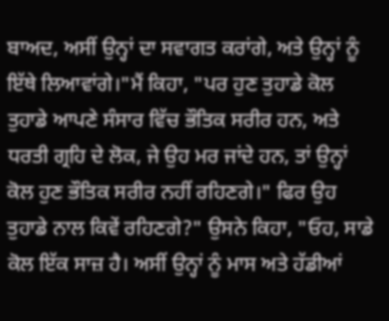ਬਾਅਦ, ਅਸੀਂ ਉਨ੍ਹਾਂ ਦਾ ਸਵਾਗਤ ਕਰਾਂਗੇ, ਅਤੇ ਉਨ੍ਹਾਂ ਨੂੰ ਇੱਥੇ ਲਿਆਵਾਂਗੇ।"ਮੈਂ ਕਿਹਾ, "ਪਰ ਹੁਣ ਤੁਹਾਡੇ ਕੋਲ ਤੁਹਾਡੇ ਆਪਣੇ ਸੰਸਾਰ ਵਿੱਚ ਭੌਤਿਕ ਸਰੀਰ ਹਨ, ਅਤੇ ਧਰਤੀ ਗ੍ਰਹਿ ਦੇ ਲੋਕ, ਜੇ ਉਹ ਮਰ ਜਾਂਦੇ ਹਨ, ਤਾਂ ਉਨ੍ਹਾਂ ਕੋਲ ਹੁਣ ਭੌਤਿਕ ਸਰੀਰ ਨਹੀਂ ਰਹਿਣਗੇ।" ਫਿਰ ਉਹ ਤੁਹਾਡੇ ਨਾਲ ਕਿਵੇਂ ਰਹਿਣਗੇ?" ਉਸਨੇ ਕਿਹਾ, "ਓਹ, ਸਾਡੇ ਕੋਲ ਇੱਕ ਸਾਜ਼ ਹੈ। ਅਸੀਂ ਉਨ੍ਹਾਂ ਨੂੰ ਮਾਸ ਅਤੇ ਹੱਡੀਆਂ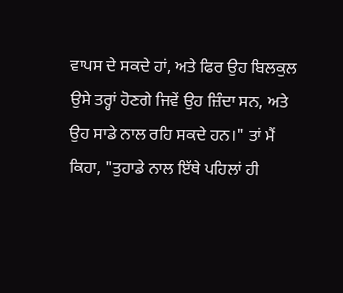ਵਾਪਸ ਦੇ ਸਕਦੇ ਹਾਂ, ਅਤੇ ਫਿਰ ਉਹ ਬਿਲਕੁਲ ਉਸੇ ਤਰ੍ਹਾਂ ਹੋਣਗੇ ਜਿਵੇਂ ਉਹ ਜ਼ਿੰਦਾ ਸਨ, ਅਤੇ ਉਹ ਸਾਡੇ ਨਾਲ ਰਹਿ ਸਕਦੇ ਹਨ।" ਤਾਂ ਮੈਂ ਕਿਹਾ, "ਤੁਹਾਡੇ ਨਾਲ ਇੱਥੇ ਪਹਿਲਾਂ ਹੀ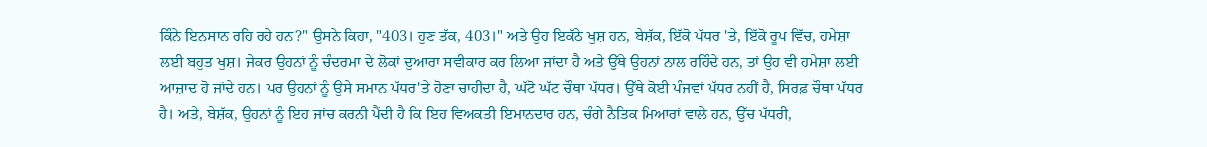ਕਿੰਨੇ ਇਨਸਾਨ ਰਹਿ ਰਹੇ ਹਨ?" ਉਸਨੇ ਕਿਹਾ, "403। ਹੁਣ ਤੱਕ, 403।" ਅਤੇ ਉਹ ਇਕੱਠੇ ਖੁਸ਼ ਹਨ, ਬੇਸ਼ੱਕ, ਇੱਕੋ ਪੱਧਰ 'ਤੇ, ਇੱਕੋ ਰੂਪ ਵਿੱਚ, ਹਮੇਸ਼ਾ ਲਈ ਬਹੁਤ ਖੁਸ਼। ਜੇਕਰ ਉਹਨਾਂ ਨੂੰ ਚੰਦਰਮਾ ਦੇ ਲੋਕਾਂ ਦੁਆਰਾ ਸਵੀਕਾਰ ਕਰ ਲਿਆ ਜਾਂਦਾ ਹੈ ਅਤੇ ਉੱਥੇ ਉਹਨਾਂ ਨਾਲ ਰਹਿੰਦੇ ਹਨ, ਤਾਂ ਉਹ ਵੀ ਹਮੇਸ਼ਾ ਲਈ ਆਜ਼ਾਦ ਹੋ ਜਾਂਦੇ ਹਨ। ਪਰ ਉਹਨਾਂ ਨੂੰ ਉਸੇ ਸਮਾਨ ਪੱਧਰ'ਤੇ ਹੋਣਾ ਚਾਹੀਦਾ ਹੈ, ਘੱਟੋ ਘੱਟ ਚੌਥਾ ਪੱਧਰ। ਉੱਥੇ ਕੋਈ ਪੰਜਵਾਂ ਪੱਧਰ ਨਹੀਂ ਹੈ, ਸਿਰਫ਼ ਚੌਥਾ ਪੱਧਰ ਹੈ। ਅਤੇ, ਬੇਸ਼ੱਕ, ਉਹਨਾਂ ਨੂੰ ਇਹ ਜਾਂਚ ਕਰਨੀ ਪੈਂਦੀ ਹੈ ਕਿ ਇਹ ਵਿਅਕਤੀ ਇਮਾਨਦਾਰ ਹਨ, ਚੰਗੇ ਨੈਤਿਕ ਮਿਆਰਾਂ ਵਾਲੇ ਹਨ, ਉੱਚ ਪੱਧਰੀ,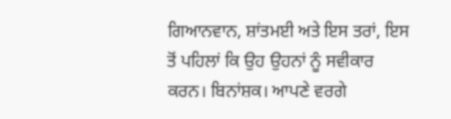ਗਿਆਨਵਾਨ, ਸ਼ਾਂਤਮਈ ਅਤੇ ਇਸ ਤਰਾਂ, ਇਸ ਤੋਂ ਪਹਿਲਾਂ ਕਿ ਉਹ ਉਹਨਾਂ ਨੂੰ ਸਵੀਕਾਰ ਕਰਨ। ਬਿਨਾਂਸ਼ਕ। ਆਪਣੇ ਵਰਗੇ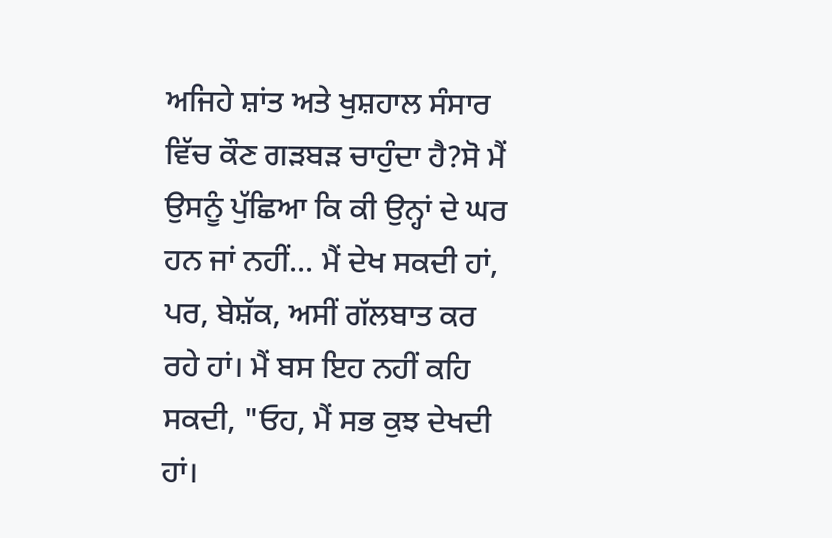ਅਜਿਹੇ ਸ਼ਾਂਤ ਅਤੇ ਖੁਸ਼ਹਾਲ ਸੰਸਾਰ ਵਿੱਚ ਕੌਣ ਗੜਬੜ ਚਾਹੁੰਦਾ ਹੈ?ਸੋ ਮੈਂ ਉਸਨੂੰ ਪੁੱਛਿਆ ਕਿ ਕੀ ਉਨ੍ਹਾਂ ਦੇ ਘਰ ਹਨ ਜਾਂ ਨਹੀਂ... ਮੈਂ ਦੇਖ ਸਕਦੀ ਹਾਂ, ਪਰ, ਬੇਸ਼ੱਕ, ਅਸੀਂ ਗੱਲਬਾਤ ਕਰ ਰਹੇ ਹਾਂ। ਮੈਂ ਬਸ ਇਹ ਨਹੀਂ ਕਹਿ ਸਕਦੀ, "ਓਹ, ਮੈਂ ਸਭ ਕੁਝ ਦੇਖਦੀ ਹਾਂ।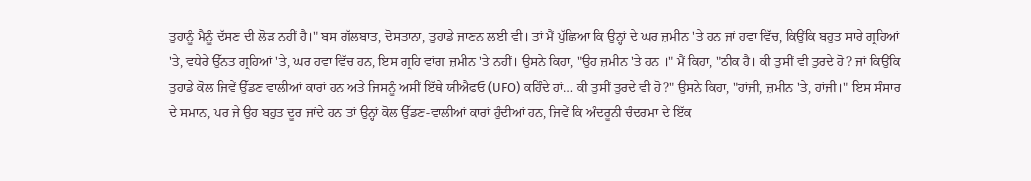ਤੁਹਾਨੂੰ ਮੈਨੂੰ ਦੱਸਣ ਦੀ ਲੋੜ ਨਹੀਂ ਹੈ।" ਬਸ ਗੱਲਬਾਤ, ਦੋਸਤਾਨਾ, ਤੁਹਾਡੇ ਜਾਣਨ ਲਈ ਵੀ। ਤਾਂ ਮੈਂ ਪੁੱਛਿਆ ਕਿ ਉਨ੍ਹਾਂ ਦੇ ਘਰ ਜ਼ਮੀਨ 'ਤੇ ਹਨ ਜਾਂ ਹਵਾ ਵਿੱਚ, ਕਿਉਂਕਿ ਬਹੁਤ ਸਾਰੇ ਗ੍ਰਹਿਆਂ 'ਤੇ, ਵਧੇਰੇ ਉੱਨਤ ਗ੍ਰਹਿਆਂ 'ਤੇ, ਘਰ ਹਵਾ ਵਿੱਚ ਹਨ, ਇਸ ਗ੍ਰਹਿ ਵਾਂਗ ਜ਼ਮੀਨ 'ਤੇ ਨਹੀਂ। ਉਸਨੇ ਕਿਹਾ, "ਉਹ ਜ਼ਮੀਨ 'ਤੇ ਹਨ ।" ਮੈਂ ਕਿਹਾ, "ਠੀਕ ਹੈ। ਕੀ ਤੁਸੀਂ ਵੀ ਤੁਰਦੇ ਹੋ? ਜਾਂ ਕਿਉਂਕਿ ਤੁਹਾਡੇ ਕੋਲ ਜਿਵੇਂ ਉੱਡਣ ਵਾਲੀਆਂ ਕਾਰਾਂ ਹਨ ਅਤੇ ਜਿਸਨੂੰ ਅਸੀਂ ਇੱਥੇ ਯੀਐਫਓ (UFO) ਕਹਿੰਦੇ ਹਾਂ… ਕੀ ਤੁਸੀਂ ਤੁਰਦੇ ਵੀ ਹੋ?" ਉਸਨੇ ਕਿਹਾ, "ਹਾਂਜੀ, ਜ਼ਮੀਨ 'ਤੇ, ਹਾਂਜੀ।" ਇਸ ਸੰਸਾਰ ਦੇ ਸਮਾਨ, ਪਰ ਜੇ ਉਹ ਬਹੁਤ ਦੂਰ ਜਾਂਦੇ ਹਨ ਤਾਂ ਉਨ੍ਹਾਂ ਕੋਲ ਉੱਡਣ-ਵਾਲੀਆਂ ਕਾਰਾਂ ਹੁੰਦੀਆਂ ਹਨ, ਜਿਵੇਂ ਕਿ ਅੰਦਰੂਨੀ ਚੰਦਰਮਾ ਦੇ ਇੱਕ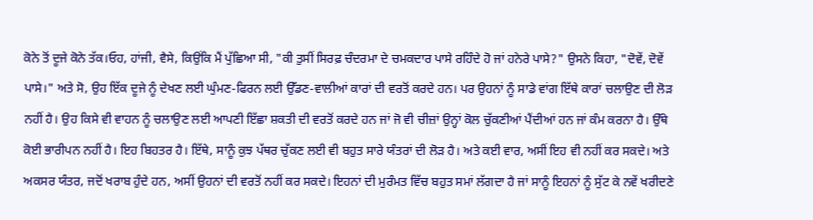ਕੋਨੇ ਤੋਂ ਦੂਜੇ ਕੋਨੇ ਤੱਕ।ਓਹ, ਹਾਂਜੀ, ਵੈਸੇ, ਕਿਉਂਕਿ ਮੈਂ ਪੁੱਛਿਆ ਸੀ, "ਕੀ ਤੁਸੀਂ ਸਿਰਫ਼ ਚੰਦਰਮਾ ਦੇ ਚਮਕਦਾਰ ਪਾਸੇ ਰਹਿੰਦੇ ਹੋ ਜਾਂ ਹਨੇਰੇ ਪਾਸੇ?" ਉਸਨੇ ਕਿਹਾ, "ਦੋਵੇਂ, ਦੋਵੇਂ ਪਾਸੇ।" ਅਤੇ ਸੋ, ਉਹ ਇੱਕ ਦੂਜੇ ਨੂੰ ਦੇਖਣ ਲਈ ਘੁੰਮਣ-ਫਿਰਨ ਲਈ ਉੱਡਣ-ਵਾਲੀਆਂ ਕਾਰਾਂ ਦੀ ਵਰਤੋਂ ਕਰਦੇ ਹਨ। ਪਰ ਉਹਨਾਂ ਨੂੰ ਸਾਡੇ ਵਾਂਗ ਇੱਥੇ ਕਾਰਾਂ ਚਲਾਉਣ ਦੀ ਲੋੜ ਨਹੀਂ ਹੈ। ਉਹ ਕਿਸੇ ਵੀ ਵਾਹਨ ਨੂੰ ਚਲਾਉਣ ਲਈ ਆਪਣੀ ਇੱਛਾ ਸ਼ਕਤੀ ਦੀ ਵਰਤੋਂ ਕਰਦੇ ਹਨ ਜਾਂ ਜੋ ਵੀ ਚੀਜ਼ਾਂ ਉਨ੍ਹਾਂ ਕੋਲ ਚੁੱਕਣੀਆਂ ਪੈਂਦੀਆਂ ਹਨ ਜਾਂ ਕੰਮ ਕਰਨਾ ਹੈ। ਉੱਥੇ ਕੋਈ ਭਾਰੀਪਨ ਨਹੀਂ ਹੈ। ਇਹ ਬਿਹਤਰ ਹੈ। ਇੱਥੇ, ਸਾਨੂੰ ਕੁਝ ਪੱਥਰ ਚੁੱਕਣ ਲਈ ਵੀ ਬਹੁਤ ਸਾਰੇ ਯੰਤਰਾਂ ਦੀ ਲੋੜ ਹੈ। ਅਤੇ ਕਈ ਵਾਰ, ਅਸੀਂ ਇਹ ਵੀ ਨਹੀਂ ਕਰ ਸਕਦੇ। ਅਤੇ ਅਕਸਰ ਯੰਤਰ, ਜਦੋਂ ਖਰਾਬ ਹੁੰਦੇ ਹਨ, ਅਸੀਂ ਉਹਨਾਂ ਦੀ ਵਰਤੋਂ ਨਹੀਂ ਕਰ ਸਕਦੇ। ਇਹਨਾਂ ਦੀ ਮੁਰੰਮਤ ਵਿੱਚ ਬਹੁਤ ਸਮਾਂ ਲੱਗਦਾ ਹੈ ਜਾਂ ਸਾਨੂੰ ਇਹਨਾਂ ਨੂੰ ਸੁੱਟ ਕੇ ਨਵੇਂ ਖਰੀਦਣੇ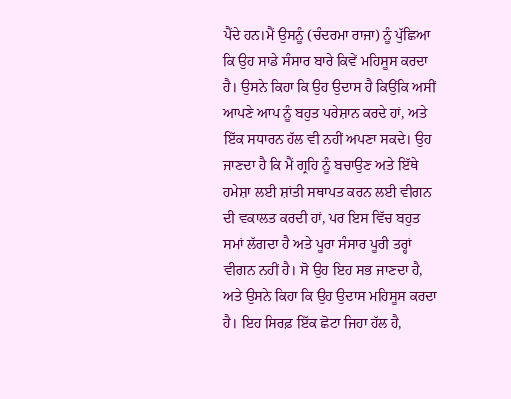ਪੈਂਦੇ ਹਨ।ਮੈਂ ਉਸਨੂੰ (ਚੰਦਰਮਾ ਰਾਜਾ) ਨੂੰ ਪੁੱਛਿਆ ਕਿ ਉਹ ਸਾਡੇ ਸੰਸਾਰ ਬਾਰੇ ਕਿਵੇਂ ਮਹਿਸੂਸ ਕਰਦਾ ਹੈ। ਉਸਨੇ ਕਿਹਾ ਕਿ ਉਹ ਉਦਾਸ ਹੈ ਕਿਉਂਕਿ ਅਸੀਂ ਆਪਣੇ ਆਪ ਨੂੰ ਬਹੁਤ ਪਰੇਸ਼ਾਨ ਕਰਦੇ ਹਾਂ, ਅਤੇ ਇੱਕ ਸਧਾਰਨ ਹੱਲ ਵੀ ਨਹੀਂ ਅਪਣਾ ਸਕਦੇ। ਉਹ ਜਾਣਦਾ ਹੈ ਕਿ ਮੈਂ ਗ੍ਰਹਿ ਨੂੰ ਬਚਾਉਣ ਅਤੇ ਇੱਥੇ ਹਮੇਸ਼ਾ ਲਈ ਸ਼ਾਂਤੀ ਸਥਾਪਤ ਕਰਨ ਲਈ ਵੀਗਨ ਦੀ ਵਕਾਲਤ ਕਰਦੀ ਹਾਂ, ਪਰ ਇਸ ਵਿੱਚ ਬਹੁਤ ਸਮਾਂ ਲੱਗਦਾ ਹੈ ਅਤੇ ਪੂਰਾ ਸੰਸਾਰ ਪੂਰੀ ਤਰ੍ਹਾਂ ਵੀਗਨ ਨਹੀਂ ਹੈ। ਸੋ ਉਹ ਇਹ ਸਭ ਜਾਣਦਾ ਹੈ, ਅਤੇ ਉਸਨੇ ਕਿਹਾ ਕਿ ਉਹ ਉਦਾਸ ਮਹਿਸੂਸ ਕਰਦਾ ਹੈ। ਇਹ ਸਿਰਫ਼ ਇੱਕ ਛੋਟਾ ਜਿਹਾ ਹੱਲ ਹੈ,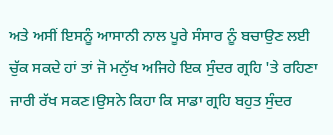ਅਤੇ ਅਸੀਂ ਇਸਨੂੰ ਆਸਾਨੀ ਨਾਲ ਪੂਰੇ ਸੰਸਾਰ ਨੂੰ ਬਚਾਉਣ ਲਈ ਚੁੱਕ ਸਕਦੇ ਹਾਂ ਤਾਂ ਜੋ ਮਨੁੱਖ ਅਜਿਹੇ ਇਕ ਸੁੰਦਰ ਗ੍ਰਹਿ 'ਤੇ ਰਹਿਣਾ ਜਾਰੀ ਰੱਖ ਸਕਣ।ਉਸਨੇ ਕਿਹਾ ਕਿ ਸਾਡਾ ਗ੍ਰਹਿ ਬਹੁਤ ਸੁੰਦਰ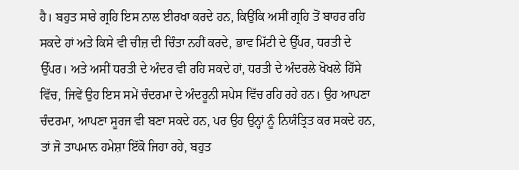ਹੈ। ਬਹੁਤ ਸਾਰੇ ਗ੍ਰਹਿ ਇਸ ਨਾਲ ਈਰਖਾ ਕਰਦੇ ਹਨ, ਕਿਉਂਕਿ ਅਸੀਂ ਗ੍ਰਹਿ ਤੋਂ ਬਾਹਰ ਰਹਿ ਸਕਦੇ ਹਾਂ ਅਤੇ ਕਿਸੇ ਵੀ ਚੀਜ਼ ਦੀ ਚਿੰਤਾ ਨਹੀਂ ਕਰਦੇ, ਭਾਵ ਮਿੱਟੀ ਦੇ ਉੱਪਰ, ਧਰਤੀ ਦੇ ਉੱਪਰ। ਅਤੇ ਅਸੀਂ ਧਰਤੀ ਦੇ ਅੰਦਰ ਵੀ ਰਹਿ ਸਕਦੇ ਹਾਂ, ਧਰਤੀ ਦੇ ਅੰਦਰਲੇ ਖੋਖਲੇ ਹਿੱਸੇ ਵਿੱਚ, ਜਿਵੇਂ ਉਹ ਇਸ ਸਮੇਂ ਚੰਦਰਮਾ ਦੇ ਅੰਦਰੂਨੀ ਸਪੇਸ ਵਿੱਚ ਰਹਿ ਰਹੇ ਹਨ। ਉਹ ਆਪਣਾ ਚੰਦਰਮਾ, ਆਪਣਾ ਸੂਰਜ ਵੀ ਬਣਾ ਸਕਦੇ ਹਨ, ਪਰ ਉਹ ਉਨ੍ਹਾਂ ਨੂੰ ਨਿਯੰਤ੍ਰਿਤ ਕਰ ਸਕਦੇ ਹਨ, ਤਾਂ ਜੋ ਤਾਪਮਾਨ ਹਮੇਸ਼ਾ ਇੱਕੋ ਜਿਹਾ ਰਹੇ, ਬਹੁਤ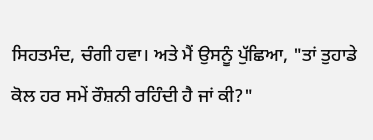ਸਿਹਤਮੰਦ, ਚੰਗੀ ਹਵਾ। ਅਤੇ ਮੈਂ ਉਸਨੂੰ ਪੁੱਛਿਆ, "ਤਾਂ ਤੁਹਾਡੇ ਕੋਲ ਹਰ ਸਮੇਂ ਰੌਸ਼ਨੀ ਰਹਿੰਦੀ ਹੈ ਜਾਂ ਕੀ?"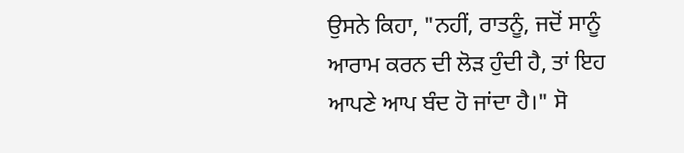ਉਸਨੇ ਕਿਹਾ, "ਨਹੀਂ, ਰਾਤਨੂੰ, ਜਦੋਂ ਸਾਨੂੰ ਆਰਾਮ ਕਰਨ ਦੀ ਲੋੜ ਹੁੰਦੀ ਹੈ, ਤਾਂ ਇਹ ਆਪਣੇ ਆਪ ਬੰਦ ਹੋ ਜਾਂਦਾ ਹੈ।" ਸੋ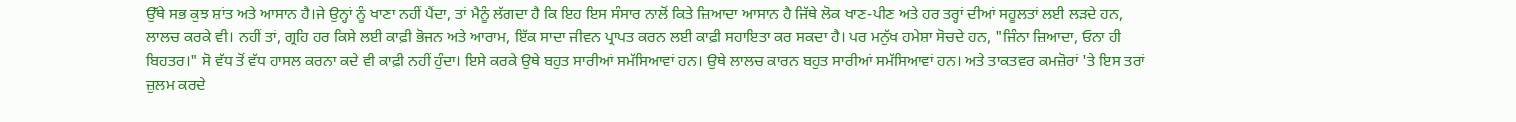ਉੱਥੇ ਸਭ ਕੁਝ ਸ਼ਾਂਤ ਅਤੇ ਆਸਾਨ ਹੈ।ਜੇ ਉਨ੍ਹਾਂ ਨੂੰ ਖਾਣਾ ਨਹੀਂ ਪੈਂਦਾ, ਤਾਂ ਮੈਨੂੰ ਲੱਗਦਾ ਹੈ ਕਿ ਇਹ ਇਸ ਸੰਸਾਰ ਨਾਲੋਂ ਕਿਤੇ ਜ਼ਿਆਦਾ ਆਸਾਨ ਹੈ ਜਿੱਥੇ ਲੋਕ ਖਾਣ-ਪੀਣ ਅਤੇ ਹਰ ਤਰ੍ਹਾਂ ਦੀਆਂ ਸਹੂਲਤਾਂ ਲਈ ਲੜਦੇ ਹਨ, ਲਾਲਚ ਕਰਕੇ ਵੀ। ਨਹੀਂ ਤਾਂ, ਗ੍ਰਹਿ ਹਰ ਕਿਸੇ ਲਈ ਕਾਫ਼ੀ ਭੋਜਨ ਅਤੇ ਆਰਾਮ, ਇੱਕ ਸਾਦਾ ਜੀਵਨ ਪ੍ਰਾਪਤ ਕਰਨ ਲਈ ਕਾਫ਼ੀ ਸਹਾਇਤਾ ਕਰ ਸਕਦਾ ਹੈ। ਪਰ ਮਨੁੱਖ ਹਮੇਸ਼ਾ ਸੋਚਦੇ ਹਨ, "ਜਿੰਨਾ ਜ਼ਿਆਦਾ, ਓਨਾ ਹੀ ਬਿਹਤਰ।" ਸੋ ਵੱਧ ਤੋਂ ਵੱਧ ਹਾਸਲ ਕਰਨਾ ਕਦੇ ਵੀ ਕਾਫ਼ੀ ਨਹੀਂ ਹੁੰਦਾ। ਇਸੇ ਕਰਕੇ ਉਥੇ ਬਹੁਤ ਸਾਰੀਆਂ ਸਮੱਸਿਆਵਾਂ ਹਨ। ਉਥੇ ਲਾਲਚ ਕਾਰਨ ਬਹੁਤ ਸਾਰੀਆਂ ਸਮੱਸਿਆਵਾਂ ਹਨ। ਅਤੇ ਤਾਕਤਵਰ ਕਮਜ਼ੋਰਾਂ 'ਤੇ ਇਸ ਤਰਾਂ ਜ਼ੁਲਮ ਕਰਦੇ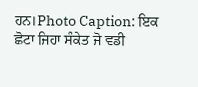ਹਨ।Photo Caption: ਇਕ ਛੋਟਾ ਜਿਹਾ ਸੰਕੇਤ ਜੋ ਵਡੀ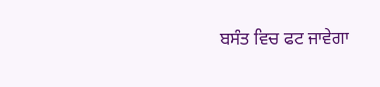ਬਸੰਤ ਵਿਚ ਫਟ ਜਾਵੇਗਾ